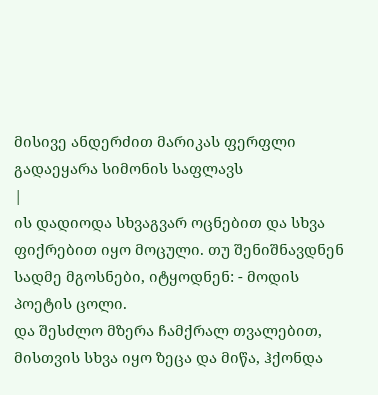მისივე ანდერძით მარიკას ფერფლი გადაეყარა სიმონის საფლავს
|
ის დადიოდა სხვაგვარ ოცნებით და სხვა ფიქრებით იყო მოცული. თუ შენიშნავდნენ სადმე მგოსნები, იტყოდნენ: - მოდის პოეტის ცოლი.
და შესძლო მზერა ჩამქრალ თვალებით, მისთვის სხვა იყო ზეცა და მიწა, ჰქონდა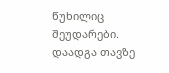წუხილიც შეუდარები.
დაადგა თავზე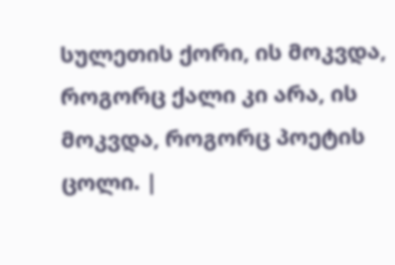სულეთის ქორი, ის მოკვდა, როგორც ქალი კი არა, ის მოკვდა, როგორც პოეტის ცოლი. |